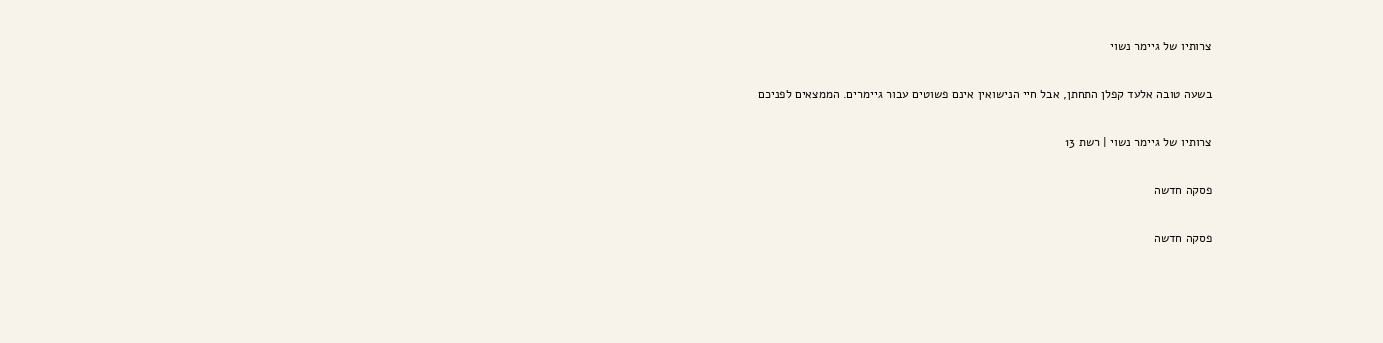צרותיו של גיימר נשוי

בשעה טובה אלעד קפלן התחתן, אבל חיי הנישואין אינם פשוטים עבור גיימרים. הממצאים לפניכם

צרותיו של גיימר נשוי | רשת 13

פסקה חדשה

פסקה חדשה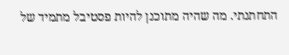התחתנתי. מה שהיה מתוכנן להיות פסטיבל מתמיד של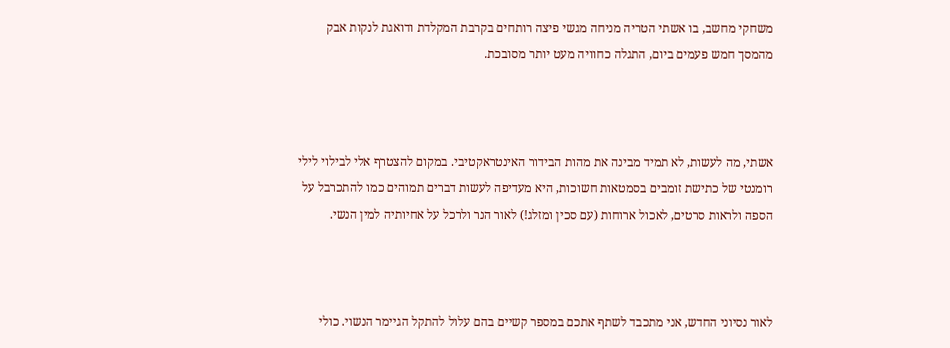משחקי מחשב, בו אשתי הטריה מניחה מגשי פיצה רותחים בקרבת המקלדת ודואגת לנקות אבק מהמסך חמש פעמים ביום, התגלה כחוויה מעט יותר מסובכת.



אשתי, מה לעשות, לא תמיד מבינה את מהות הבידור האינטראקטיבי. במקום להצטרף אלי לבילוי לילי רומנטי של כתישת זומבים בסמטאות חשוכות, היא מעדיפה לעשות דברים תמוהים כמו להתכרבל על הספה ולראות סרטים, לאכול ארוחות (עם סכין ומזלג!) לאור הנר ולרכל על אחיותיה למין הנשי.



לאור נסיוני החדש, אני מתכבד לשתף אתכם במספר קשיים בהם עלול להתקל הגיימר הנשוי. כולי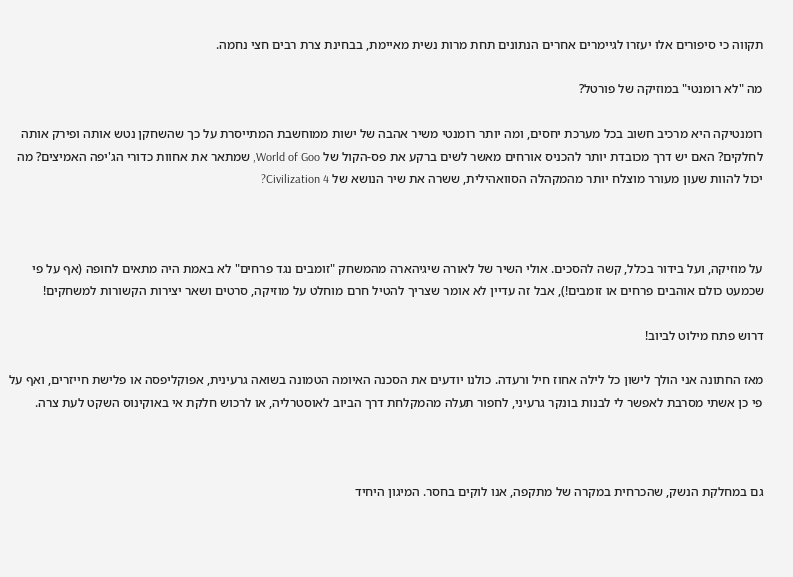תקווה כי סיפורים אלו יעזרו לגיימרים אחרים הנתונים תחת מרות נשית מאיימת, בבחינת צרת רבים חצי נחמה.

מה "לא רומנטי" במוזיקה של פורטל?

רומנטיקה היא מרכיב חשוב בכל מערכת יחסים, ומה יותר רומנטי משיר אהבה של ישות ממוחשבת המתייסרת על כך שהשחקן נטש אותה ופירק אותה לחלקים? האם יש דרך מכובדת יותר להכניס אורחים מאשר לשים ברקע את פס-הקול של World of Goo, שמתאר את אחוות כדורי הג'יפה האמיצים? מה יכול להוות שעון מעורר מוצלח יותר מהמקהלה הסוואהילית, ששרה את שיר הנושא של Civilization 4?



על מוזיקה, ועל בידור בכלל, קשה להסכים. אולי השיר של לאורה שיגיהארה מהמשחק "זומבים נגד פרחים" לא באמת היה מתאים לחופה (אף על פי שכמעט כולם אוהבים פרחים או זומבים!), אבל זה עדיין לא אומר שצריך להטיל חרם מוחלט על מוזיקה, סרטים ושאר יצירות הקשורות למשחקים!

דרוש פתח מילוט לביוב!

מאז החתונה אני הולך לישון כל לילה אחוז חיל ורעדה. כולנו יודעים את הסכנה האיומה הטמונה בשואה גרעינית, אפוקליפסה או פלישת חייזרים, ואף על פי כן אשתי מסרבת לאפשר לי לבנות בונקר גרעיני, לחפור תעלה מהמקלחת דרך הביוב לאוסטרליה, או לרכוש חלקת אי באוקינוס השקט לעת צרה.



גם במחלקת הנשק, שהכרחית במקרה של מתקפה, אנו לוקים בחסר. המיגון היחיד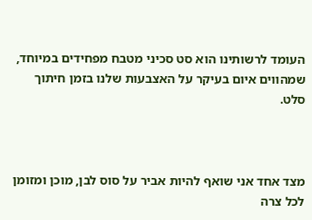העומד לרשותינו הוא סט סכיני מטבח מפחידים במיוחד, שמהווים איום בעיקר על האצבעות שלנו בזמן חיתוך סלט.



מצד אחד אני שואף להיות אביר על סוס לבן, מוכן ומזומן לכל צרה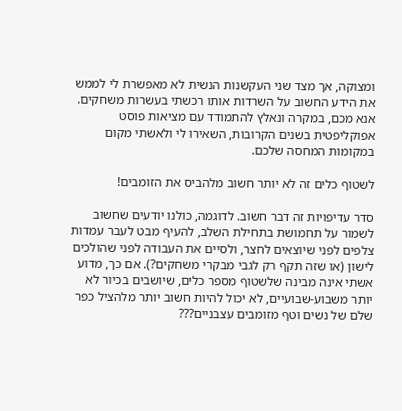ומצוקה, אך מצד שני העקשנות הנשית לא מאפשרת לי לממש את הידע החשוב על השרדות אותו רכשתי בעשרות משחקים. אנא מכם, במקרה ונאלץ להתמודד עם מציאות פוסט אפוקליפטית בשנים הקרובות, השאירו לי ולאשתי מקום במקומות המחסה שלכם.

לשטוף כלים זה לא יותר חשוב מלהביס את הזומבים!

סדר עדיפויות זה דבר חשוב. לדוגמה, כולנו יודעים שחשוב לשמור על תחמושת בתחילת השלב, להעיף מבט לעבר עמדות צלפים לפני שיוצאים לחצר, ולסיים את העבודה לפני שהולכים לישון (או שזה תקף רק לגבי מבקרי משחקים?). אם כך, מדוע אשתי אינה מבינה שלשטוף מספר כלים, שיושבים בכיור לא יותר משבוע-שבועיים, לא יכול להיות חשוב יותר מלהציל כפר שלם של נשים וטף מזומבים עצבניים???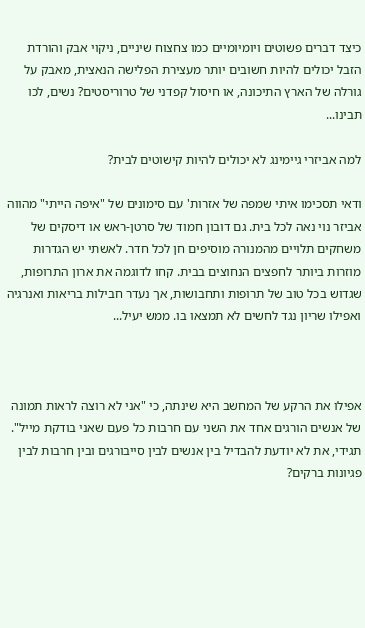כיצד דברים פשוטים ויומיומיים כמו צחצוח שיניים, ניקוי אבק והורדת הזבל יכולים להיות חשובים יותר מעצירת הפלישה הנאצית, מאבק על גורלה של הארץ התיכונה, או חיסול קפדני של טרוריסטים? נשים, לכו תבינו...

למה אביזרי גיימינג לא יכולים להיות קישוטים לבית?

ודאי תסכימו איתי שמפה של אזרות' עם סימונים של "איפה הייתי" מהווה אביזר נוי נאה לכל בית. גם דובון חמוד של סרטן-ראש או דיסקים של משחקים תלויים מהמנורה מוסיפים חן לכל חדר. לאשתי יש הגדרות מוזרות ביותר לחפצים הנחוצים בבית. קחו לדוגמה את ארון התרופות, שגדוש בכל טוב של תרופות ותחבושות, אך נעדר חבילות בריאות ואנרגיה ואפילו שריון נגד לחשים לא תמצאו בו. ממש יעיל...



אפילו את הרקע של המחשב היא שינתה, כי "אני לא רוצה לראות תמונה של אנשים הורגים אחד את השני עם חרבות כל פעם שאני בודקת מייל". תגידי, את לא יודעת להבדיל בין אנשים לבין סייבורגים ובין חרבות לבין פגיונות ברקים?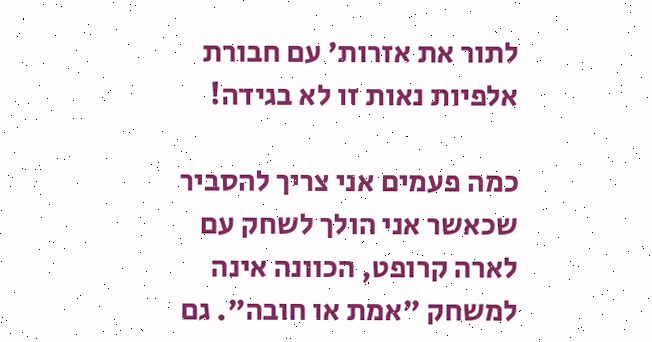לתור את אזרות' עם חבורת אלפיות נאות זו לא בגידה!

כמה פעמים אני צריך להסביר שכאשר אני הולך לשחק עם לארה קרופט, הכוונה אינה למשחק "אמת או חובה". גם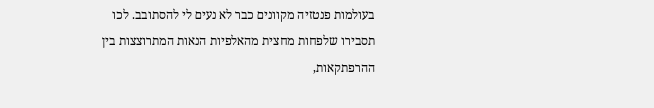בעולמות פנטזיה מקוונים כבר לא נעים לי להסתובב. לכו תסבירו שלפחות מחצית מהאלפיות הנאות המתרוצצות בין ההרפתקאות,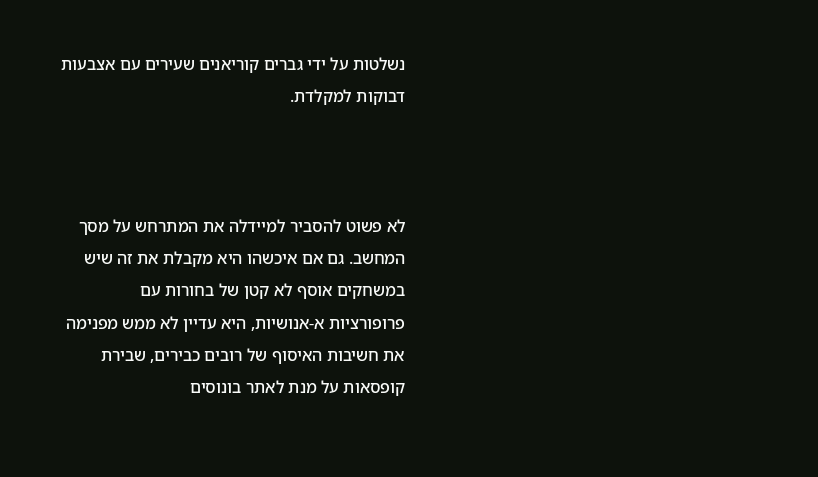נשלטות על ידי גברים קוריאנים שעירים עם אצבעות דבוקות למקלדת.



לא פשוט להסביר למיידלה את המתרחש על מסך המחשב. גם אם איכשהו היא מקבלת את זה שיש במשחקים אוסף לא קטן של בחורות עם פרופורציות א-אנושיות, היא עדיין לא ממש מפנימה את חשיבות האיסוף של רובים כבירים, שבירת קופסאות על מנת לאתר בונוסים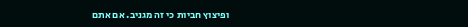ופיצוץ חביות כי זה מגניב. אם אתם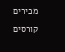מכירים קורסים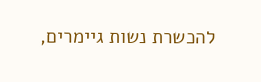להכשרת נשות גיימרים,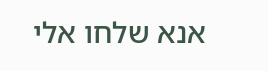אנא שלחו אלי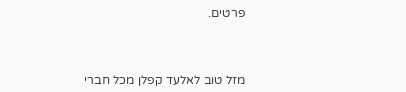פרטים.



מזל טוב לאלעד קפלן מכל חברי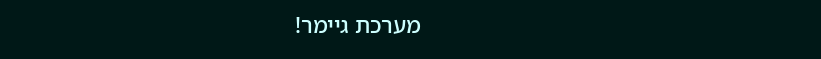מערכת גיימר!